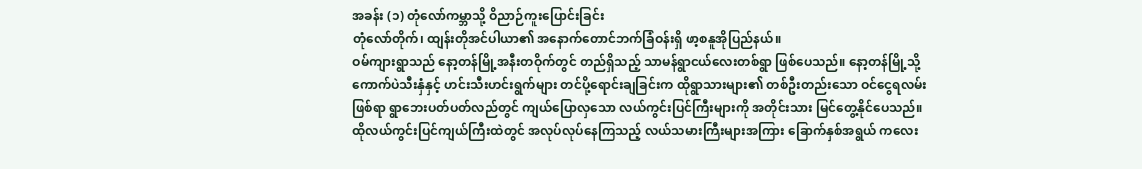အခန်း (၁) တုံလော်ကမ္ဘာသို့ ဝိညာဉ်ကူးပြောင်းခြင်း
တုံလော်တိုက်၊ ထျန်းတိုအင်ပါယာ၏ အနောက်တောင်ဘက်ခြံဝန်းရှိ ဖာ့စနူအိုပြည်နယ်။
ဝမ်ကျားရွာသည် နော့တန်မြို့အနီးတဝိုက်တွင် တည်ရှိသည့် သာမန်ရွာငယ်လေးတစ်ရွာ ဖြစ်ပေသည်။ နော့တန်မြို့သို့ ကောက်ပဲသီးနှံနှင့် ဟင်းသီးဟင်းရွက်များ တင်ပို့ရောင်းချခြင်းက ထိုရွာသားများ၏ တစ်ဦးတည်းသော ဝင်ငွေရလမ်းဖြစ်ရာ ရွာဘေးပတ်ပတ်လည်တွင် ကျယ်ပြောလှသော လယ်ကွင်းပြင်ကြီးများကို အတိုင်းသား မြင်တွေ့နိုင်ပေသည်။
ထိုလယ်ကွင်းပြင်ကျယ်ကြီးထဲတွင် အလုပ်လုပ်နေကြသည့် လယ်သမားကြီးများအကြား ခြောက်နှစ်အရွယ် ကလေး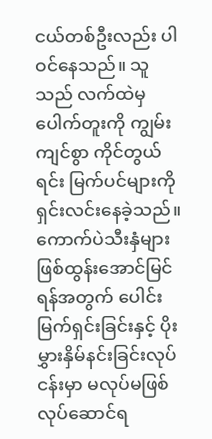ငယ်တစ်ဦးလည်း ပါဝင်နေသည်။ သူသည် လက်ထဲမှ ပေါက်တူးကို ကျွမ်းကျင်စွာ ကိုင်တွယ်ရင်း မြက်ပင်များကို ရှင်းလင်းနေခဲ့သည်။ ကောက်ပဲသီးနှံများ ဖြစ်ထွန်းအောင်မြင်ရန်အတွက် ပေါင်းမြက်ရှင်းခြင်းနှင့် ပိုးမွှားနှိမ်နင်းခြင်းလုပ်ငန်းမှာ မလုပ်မဖြစ် လုပ်ဆောင်ရ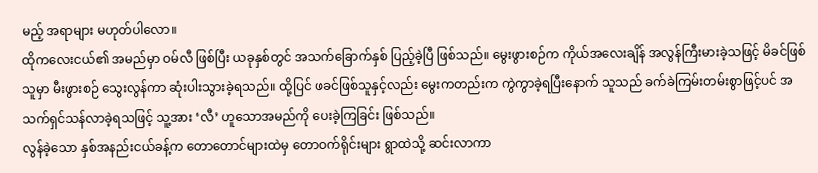မည့် အရာများ မဟုတ်ပါလော။
ထိုကလေးငယ်၏ အမည်မှာ ဝမ်လီ ဖြစ်ပြီး ယခုနှစ်တွင် အသက်ခြောက်နှစ် ပြည့်ခဲ့ပြီ ဖြစ်သည်။ မွေးဖွားစဉ်က ကိုယ်အလေးချိန် အလွန်ကြီးမားခဲ့သဖြင့် မိခင်ဖြစ်သူမှာ မီးဖွားစဉ် သွေးလွန်ကာ ဆုံးပါးသွားခဲ့ရသည်။ ထို့ပြင် ဖခင်ဖြစ်သူနှင့်လည်း မွေးကတည်းက ကွဲကွာခဲ့ရပြီးနောက် သူသည် ခက်ခဲကြမ်းတမ်းစွာဖြင့်ပင် အသက်ရှင်သန်လာခဲ့ရသဖြင့် သူ့အား ‘လီ’ ဟူသောအမည်ကို ပေးခဲ့ကြခြင်း ဖြစ်သည်။
လွန်ခဲ့သော နှစ်အနည်းငယ်ခန့်က တောတောင်များထဲမှ တောဝက်ရိုင်းများ ရွာထဲသို့ ဆင်းလာကာ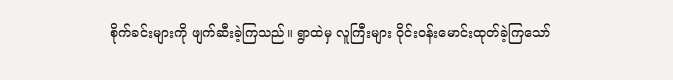စိုက်ခင်းများကို ဖျက်ဆီးခဲ့ကြသည်။ ရွာထဲမှ လူကြီးများ ဝိုင်းဝန်းမောင်းထုတ်ခဲ့ကြသော်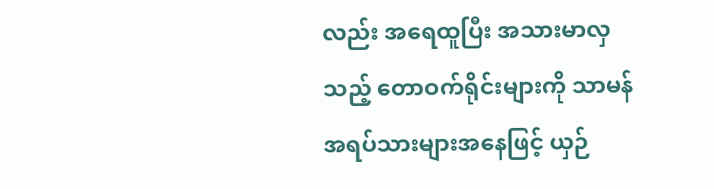လည်း အရေထူပြီး အသားမာလှသည့် တောဝက်ရိုင်းများကို သာမန်အရပ်သားများအနေဖြင့် ယှဉ်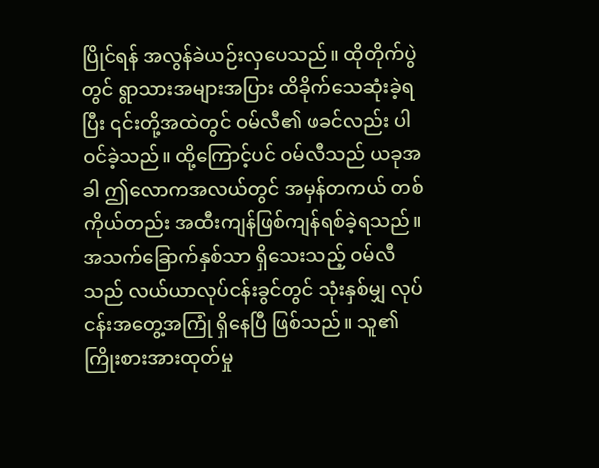ပြိုင်ရန် အလွန်ခဲယဉ်းလှပေသည်။ ထိုတိုက်ပွဲတွင် ရွာသားအများအပြား ထိခိုက်သေဆုံးခဲ့ရပြီး ၎င်းတို့အထဲတွင် ဝမ်လီ၏ ဖခင်လည်း ပါဝင်ခဲ့သည်။ ထို့ကြောင့်ပင် ဝမ်လီသည် ယခုအခါ ဤလောကအလယ်တွင် အမှန်တကယ် တစ်ကိုယ်တည်း အထီးကျန်ဖြစ်ကျန်ရစ်ခဲ့ရသည်။
အသက်ခြောက်နှစ်သာ ရှိသေးသည့် ဝမ်လီသည် လယ်ယာလုပ်ငန်းခွင်တွင် သုံးနှစ်မျှ လုပ်ငန်းအတွေ့အကြုံ ရှိနေပြီ ဖြစ်သည်။ သူ၏ ကြိုးစားအားထုတ်မှု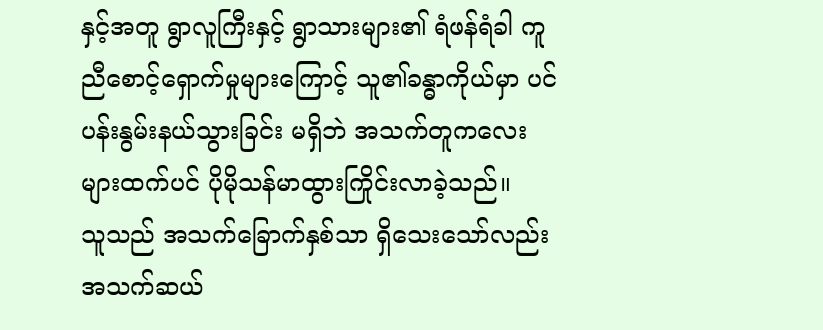နှင့်အတူ ရွာလူကြီးနှင့် ရွာသားများ၏ ရံဖန်ရံခါ ကူညီစောင့်ရှောက်မှုများကြောင့် သူ၏ခန္ဓာကိုယ်မှာ ပင်ပန်းနွမ်းနယ်သွားခြင်း မရှိဘဲ အသက်တူကလေးများထက်ပင် ပိုမိုသန်မာထွားကြိုင်းလာခဲ့သည်။
သူသည် အသက်ခြောက်နှစ်သာ ရှိသေးသော်လည်း အသက်ဆယ်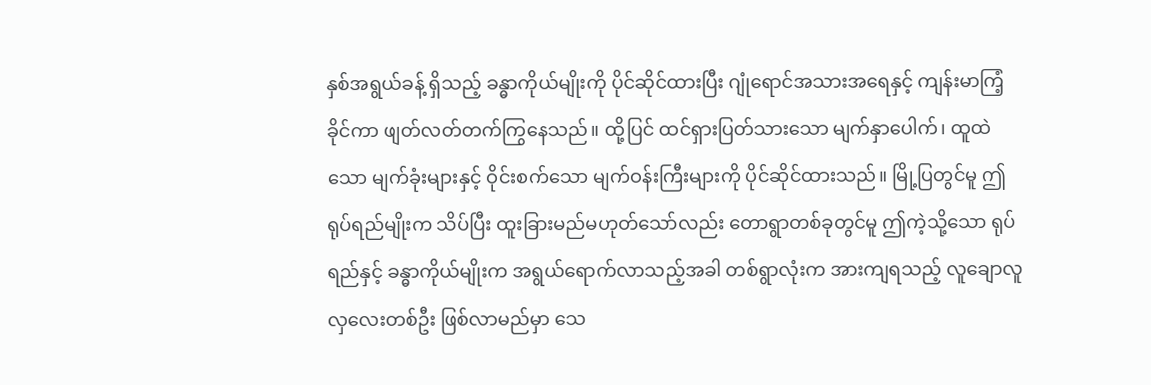နှစ်အရွယ်ခန့် ရှိသည့် ခန္ဓာကိုယ်မျိုးကို ပိုင်ဆိုင်ထားပြီး ဂျုံရောင်အသားအရေနှင့် ကျန်းမာကြံ့ခိုင်ကာ ဖျတ်လတ်တက်ကြွနေသည်။ ထို့ပြင် ထင်ရှားပြတ်သားသော မျက်နှာပေါက်၊ ထူထဲသော မျက်ခုံးများနှင့် ဝိုင်းစက်သော မျက်ဝန်းကြီးများကို ပိုင်ဆိုင်ထားသည်။ မြို့ပြတွင်မူ ဤရုပ်ရည်မျိုးက သိပ်ပြီး ထူးခြားမည်မဟုတ်သော်လည်း တောရွာတစ်ခုတွင်မူ ဤကဲ့သို့သော ရုပ်ရည်နှင့် ခန္ဓာကိုယ်မျိုးက အရွယ်ရောက်လာသည့်အခါ တစ်ရွာလုံးက အားကျရသည့် လူချောလူလှလေးတစ်ဦး ဖြစ်လာမည်မှာ သေ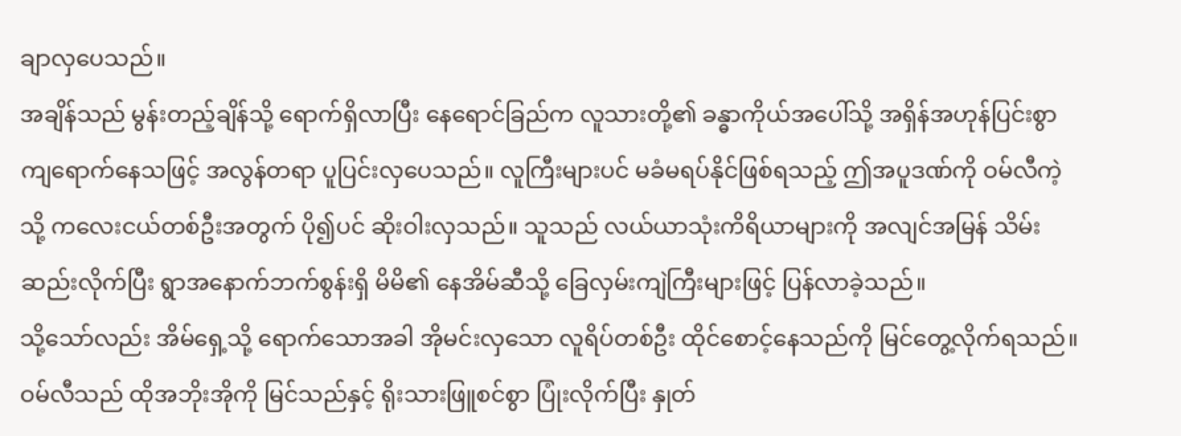ချာလှပေသည်။
အချိန်သည် မွန်းတည့်ချိန်သို့ ရောက်ရှိလာပြီး နေရောင်ခြည်က လူသားတို့၏ ခန္ဓာကိုယ်အပေါ်သို့ အရှိန်အဟုန်ပြင်းစွာ ကျရောက်နေသဖြင့် အလွန်တရာ ပူပြင်းလှပေသည်။ လူကြီးများပင် မခံမရပ်နိုင်ဖြစ်ရသည့် ဤအပူဒဏ်ကို ဝမ်လီကဲ့သို့ ကလေးငယ်တစ်ဦးအတွက် ပို၍ပင် ဆိုးဝါးလှသည်။ သူသည် လယ်ယာသုံးကိရိယာများကို အလျင်အမြန် သိမ်းဆည်းလိုက်ပြီး ရွာအနောက်ဘက်စွန်းရှိ မိမိ၏ နေအိမ်ဆီသို့ ခြေလှမ်းကျဲကြီးများဖြင့် ပြန်လာခဲ့သည်။
သို့သော်လည်း အိမ်ရှေ့သို့ ရောက်သောအခါ အိုမင်းလှသော လူရိပ်တစ်ဦး ထိုင်စောင့်နေသည်ကို မြင်တွေ့လိုက်ရသည်။ ဝမ်လီသည် ထိုအဘိုးအိုကို မြင်သည်နှင့် ရိုးသားဖြူစင်စွာ ပြုံးလိုက်ပြီး နှုတ်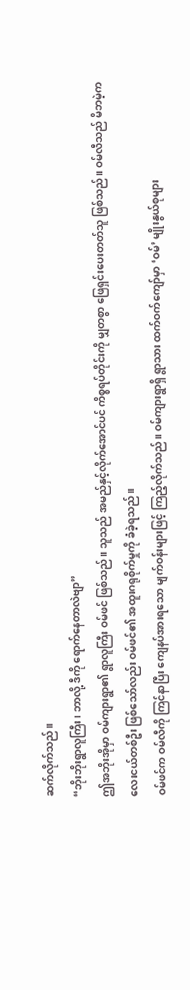ဆက်လိုက်သည်။
“ဘိုးဘိုးရွာလူကြီး၊ ဘာလို့ ဒီကို ရောက်နေတာလဲဗျာ”
ဤအဘိုးအိုမှာ ဝမ်ကျားရွာ၏ ရွာလူကြီး ဝမ်ဖင် ဖြစ်သည်။ သူသည် အမည်နှင့်လိုက်အောင်ပင် ကိစ္စရပ်တိုင်းကို မျှတစွာ ဖြေရှင်းပေးတတ်သူ ဖြစ်သည်။ ဝမ်လီသည် မိဘမဲ့ကလေးငယ်တစ်ဦး ဖြစ်သော်လည်း ဝမ်ဖင်၏ အထူးဂရုစိုက်မှုကို ခံခဲ့ရသည်။
ဝမ်ဖင်က ဝမ်လီကို ကြင်နာပြီး ကျေနပ်အားရသော မျက်ဝန်းများဖြင့် ကြည့်လိုက်သည်။ ဝမ်ကျားရွာရှိ ရွာသား ထက်ဝက်ကျော်မှာ ‘ဝမ်’ မျိုးနွယ်စုများ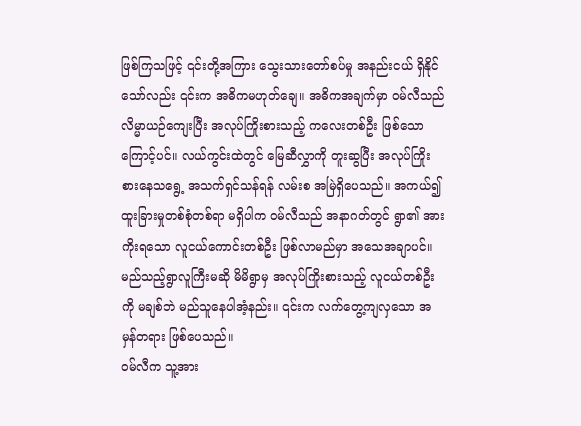ဖြစ်ကြသဖြင့် ၎င်းတို့အကြား သွေးသားတော်စပ်မှု အနည်းငယ် ရှိနိုင်သော်လည်း ၎င်းက အဓိကမဟုတ်ချေ။ အဓိကအချက်မှာ ဝမ်လီသည် လိမ္မာယဉ်ကျေးပြီး အလုပ်ကြိုးစားသည့် ကလေးတစ်ဦး ဖြစ်သောကြောင့်ပင်။ လယ်ကွင်းထဲတွင် မြေဆီလွှာကို တူးဆွပြီး အလုပ်ကြိုးစားနေသရွေ့ အသက်ရှင်သန်ရန် လမ်းစ အမြဲရှိပေသည်။ အကယ်၍ ထူးခြားမှုတစ်စုံတစ်ရာ မရှိပါက ဝမ်လီသည် အနာဂတ်တွင် ရွာ၏ အားကိုးရသော လူငယ်ကောင်းတစ်ဦး ဖြစ်လာမည်မှာ အသေအချာပင်။ မည်သည့်ရွာလူကြီးမဆို မိမိရွာမှ အလုပ်ကြိုးစားသည့် လူငယ်တစ်ဦးကို မချစ်ဘဲ မည်သူနေပါအံ့နည်း။ ၎င်းက လက်တွေ့ကျလှသော အမှန်တရား ဖြစ်ပေသည်။
ဝမ်လီက သူ့အား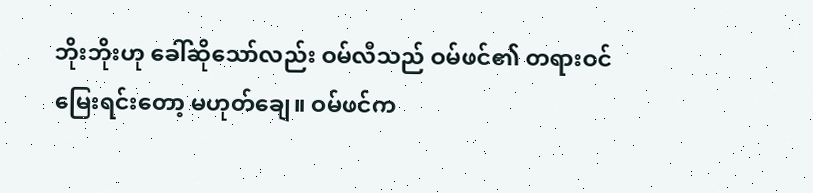ဘိုးဘိုးဟု ခေါ်ဆိုသော်လည်း ဝမ်လီသည် ဝမ်ဖင်၏ တရားဝင်မြေးရင်းတော့ မဟုတ်ချေ။ ဝမ်ဖင်က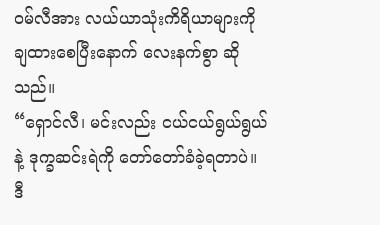ဝမ်လီအား လယ်ယာသုံးကိရိယာများကို ချထားစေပြီးနောက် လေးနက်စွာ ဆိုသည်။
“ရှောင်လီ၊ မင်းလည်း ငယ်ငယ်ရွယ်ရွယ်နဲ့ ဒုက္ခဆင်းရဲကို တော်တော်ခံခဲ့ရတာပဲ။ ဒီ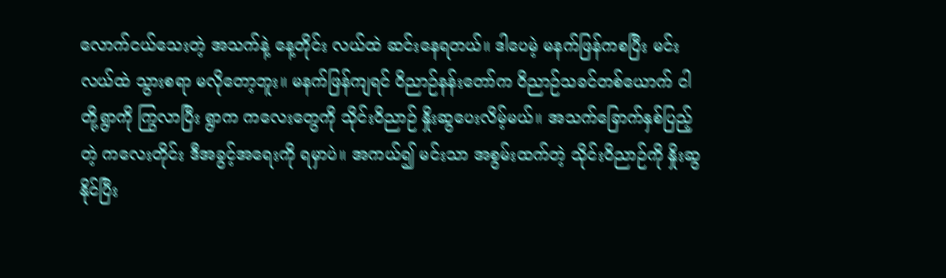လောက်ငယ်သေးတဲ့ အသက်နဲ့ နေ့တိုင်း လယ်ထဲ ဆင်းနေရတယ်။ ဒါပေမဲ့ မနက်ဖြန်ကစပြီး မင်း လယ်ထဲ သွားစရာ မလိုတော့ဘူး။ မနက်ဖြန်ကျရင် ဝိညာဉ်နန်းတော်က ဝိညာဉ်သခင်တစ်ယောက် ငါတို့ရွာကို ကြွလာပြီး ရွာက ကလေးတွေကို သိုင်းဝိညာဉ် နှိုးဆွပေးလိမ့်မယ်။ အသက်ခြောက်နှစ်ပြည့်တဲ့ ကလေးတိုင်း ဒီအခွင့်အရေးကို ရမှာပဲ။ အကယ်၍ မင်းသာ အစွမ်းထက်တဲ့ သိုင်းဝိညာဉ်ကို နှိုးဆွနိုင်ပြီး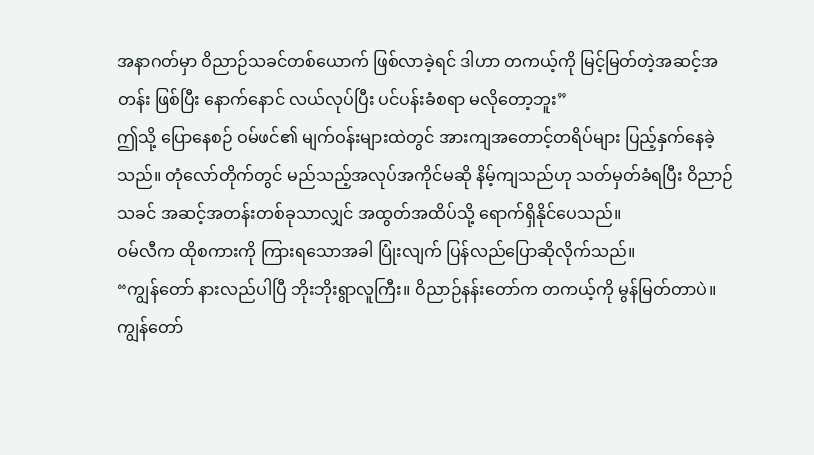အနာဂတ်မှာ ဝိညာဉ်သခင်တစ်ယောက် ဖြစ်လာခဲ့ရင် ဒါဟာ တကယ့်ကို မြင့်မြတ်တဲ့အဆင့်အတန်း ဖြစ်ပြီး နောက်နောင် လယ်လုပ်ပြီး ပင်ပန်းခံစရာ မလိုတော့ဘူး”
ဤသို့ ပြောနေစဉ် ဝမ်ဖင်၏ မျက်ဝန်းများထဲတွင် အားကျအတောင့်တရိပ်များ ပြည့်နှက်နေခဲ့သည်။ တုံလော်တိုက်တွင် မည်သည့်အလုပ်အကိုင်မဆို နိမ့်ကျသည်ဟု သတ်မှတ်ခံရပြီး ဝိညာဉ်သခင် အဆင့်အတန်းတစ်ခုသာလျှင် အထွတ်အထိပ်သို့ ရောက်ရှိနိုင်ပေသည်။
ဝမ်လီက ထိုစကားကို ကြားရသောအခါ ပြုံးလျက် ပြန်လည်ပြောဆိုလိုက်သည်။
“ကျွန်တော် နားလည်ပါပြီ ဘိုးဘိုးရွာလူကြီး။ ဝိညာဉ်နန်းတော်က တကယ့်ကို မွန်မြတ်တာပဲ။ ကျွန်တော်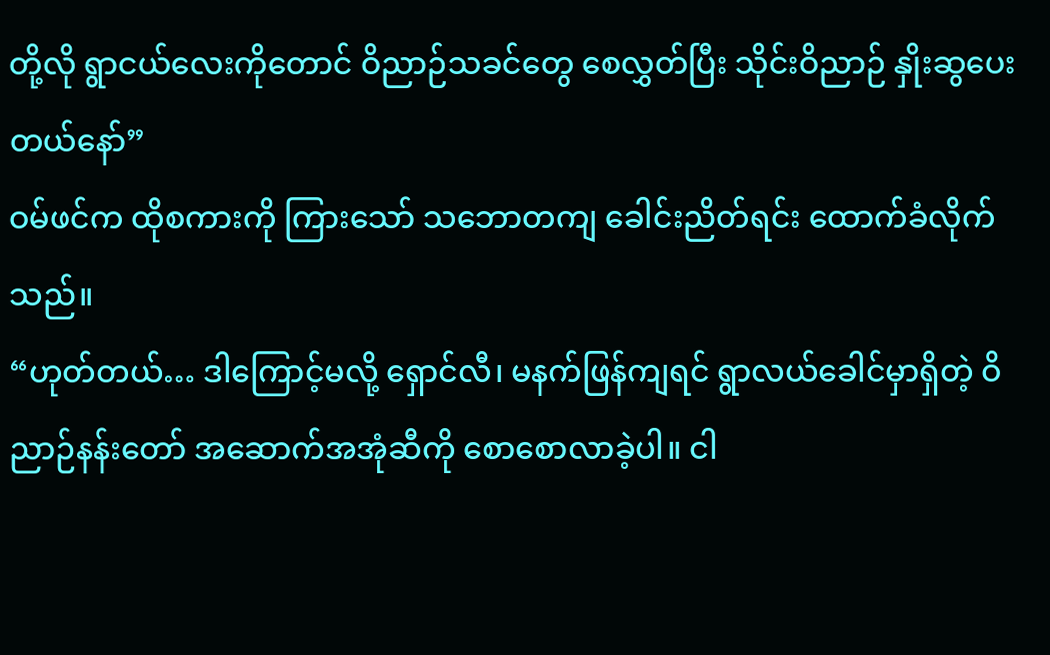တို့လို ရွာငယ်လေးကိုတောင် ဝိညာဉ်သခင်တွေ စေလွှတ်ပြီး သိုင်းဝိညာဉ် နှိုးဆွပေးတယ်နော်”
ဝမ်ဖင်က ထိုစကားကို ကြားသော် သဘောတကျ ခေါင်းညိတ်ရင်း ထောက်ခံလိုက်သည်။
“ဟုတ်တယ်… ဒါကြောင့်မလို့ ရှောင်လီ၊ မနက်ဖြန်ကျရင် ရွာလယ်ခေါင်မှာရှိတဲ့ ဝိညာဉ်နန်းတော် အဆောက်အအုံဆီကို စောစောလာခဲ့ပါ။ ငါ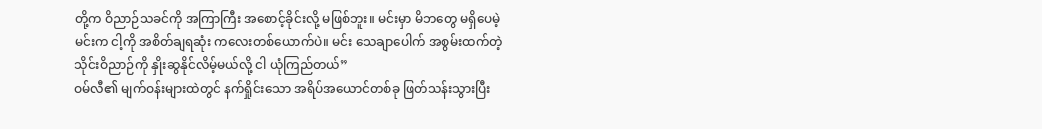တို့က ဝိညာဉ်သခင်ကို အကြာကြီး အစောင့်ခိုင်းလို့ မဖြစ်ဘူး။ မင်းမှာ မိဘတွေ မရှိပေမဲ့ မင်းက ငါ့ကို အစိတ်ချရဆုံး ကလေးတစ်ယောက်ပဲ။ မင်း သေချာပေါက် အစွမ်းထက်တဲ့ သိုင်းဝိညာဉ်ကို နှိုးဆွနိုင်လိမ့်မယ်လို့ ငါ ယုံကြည်တယ်”
ဝမ်လီ၏ မျက်ဝန်းများထဲတွင် နက်ရှိုင်းသော အရိပ်အယောင်တစ်ခု ဖြတ်သန်းသွားပြီး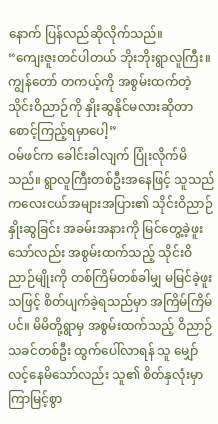နောက် ပြန်လည်ဆိုလိုက်သည်။
“ကျေးဇူးတင်ပါတယ် ဘိုးဘိုးရွာလူကြီး။ ကျွန်တော် တကယ့်ကို အစွမ်းထက်တဲ့ သိုင်းဝိညာဉ်ကို နှိုးဆွနိုင်မလားဆိုတာ စောင့်ကြည့်ရမှာပေါ့”
ဝမ်ဖင်က ခေါင်းခါလျက် ပြုံးလိုက်မိသည်။ ရွာလူကြီးတစ်ဦးအနေဖြင့် သူသည် ကလေးငယ်အများအပြား၏ သိုင်းဝိညာဉ် နှိုးဆွခြင်း အခမ်းအနားကို မြင်တွေ့ခဲ့ဖူးသော်လည်း အစွမ်းထက်သည့် သိုင်းဝိညာဉ်မျိုးကို တစ်ကြိမ်တစ်ခါမျှ မမြင်ခဲ့ဖူးသဖြင့် စိတ်ပျက်ခဲ့ရသည်မှာ အကြိမ်ကြိမ်ပင်။ မိမိတို့ရွာမှ အစွမ်းထက်သည့် ဝိညာဉ်သခင်တစ်ဦး ထွက်ပေါ်လာရန် သူ မျှော်လင့်နေမိသော်လည်း သူ၏ စိတ်နှလုံးမှာ ကြာမြင့်စွာ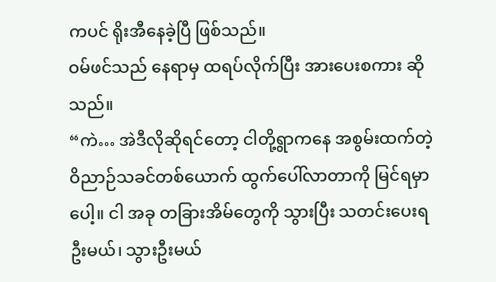ကပင် ရိုးအီနေခဲ့ပြီ ဖြစ်သည်။
ဝမ်ဖင်သည် နေရာမှ ထရပ်လိုက်ပြီး အားပေးစကား ဆိုသည်။
“ကဲ… အဲဒီလိုဆိုရင်တော့ ငါတို့ရွာကနေ အစွမ်းထက်တဲ့ ဝိညာဉ်သခင်တစ်ယောက် ထွက်ပေါ်လာတာကို မြင်ရမှာပေါ့။ ငါ အခု တခြားအိမ်တွေကို သွားပြီး သတင်းပေးရဦးမယ်၊ သွားဦးမယ်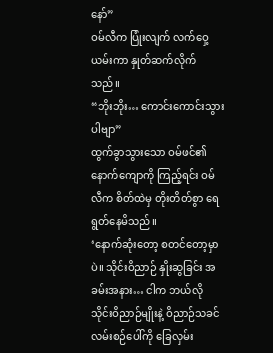နော်”
ဝမ်လီက ပြုံးလျက် လက်ဝှေ့ယမ်းကာ နှုတ်ဆက်လိုက်သည်။
“ဘိုးဘိုး… ကောင်းကောင်းသွားပါဗျာ”
ထွက်ခွာသွားသော ဝမ်ဖင်၏ နောက်ကျောကို ကြည့်ရင်း ဝမ်လီက စိတ်ထဲမှ တိုးတိတ်စွာ ရေရွတ်နေမိသည်။
‘နောက်ဆုံးတော့ စတင်တော့မှာပဲ။ သိုင်းဝိညာဉ် နှိုးဆွခြင်း အခမ်းအနား… ငါက ဘယ်လို သိုင်းဝိညာဉ်မျိုးနဲ့ ဝိညာဉ်သခင် လမ်းစဉ်ပေါ်ကို ခြေလှမ်း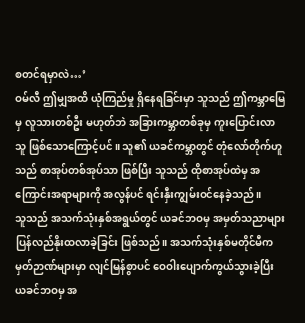စတင်ရမှာလဲ…’
ဝမ်လီ ဤမျှအထိ ယုံကြည်မှု ရှိနေရခြင်းမှာ သူသည် ဤကမ္ဘာမြေမှ လူသားတစ်ဦး မဟုတ်ဘဲ အခြားကမ္ဘာတစ်ခုမှ ကူးပြောင်းလာသူ ဖြစ်သောကြောင့်ပင်။ သူ၏ ယခင်ကမ္ဘာတွင် တုံလော်တိုက်ဟူသည် စာအုပ်တစ်အုပ်သာ ဖြစ်ပြီး သူသည် ထိုစာအုပ်ထဲမှ အကြောင်းအရာများကို အလွန်ပင် ရင်းနှီးကျွမ်းဝင်နေခဲ့သည်။
သူသည် အသက်သုံးနှစ်အရွယ်တွင် ယခင်ဘဝမှ အမှတ်သညာများ ပြန်လည်နိုးထလာခဲ့ခြင်း ဖြစ်သည်။ အသက်သုံးနှစ်မတိုင်မီက မှတ်ဉာဏ်များမှာ လျင်မြန်စွာပင် ဝေဝါးပျောက်ကွယ်သွားခဲ့ပြီး ယခင်ဘဝမှ အ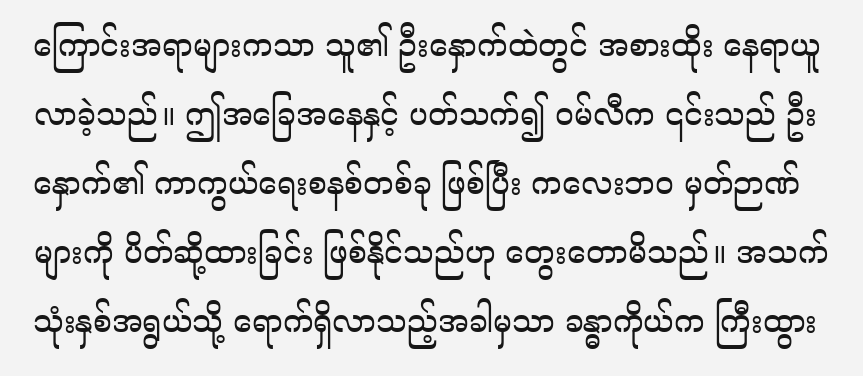ကြောင်းအရာများကသာ သူ၏ ဦးနှောက်ထဲတွင် အစားထိုး နေရာယူလာခဲ့သည်။ ဤအခြေအနေနှင့် ပတ်သက်၍ ဝမ်လီက ၎င်းသည် ဦးနှောက်၏ ကာကွယ်ရေးစနစ်တစ်ခု ဖြစ်ပြီး ကလေးဘဝ မှတ်ဉာဏ်များကို ပိတ်ဆို့ထားခြင်း ဖြစ်နိုင်သည်ဟု တွေးတောမိသည်။ အသက်သုံးနှစ်အရွယ်သို့ ရောက်ရှိလာသည့်အခါမှသာ ခန္ဓာကိုယ်က ကြီးထွား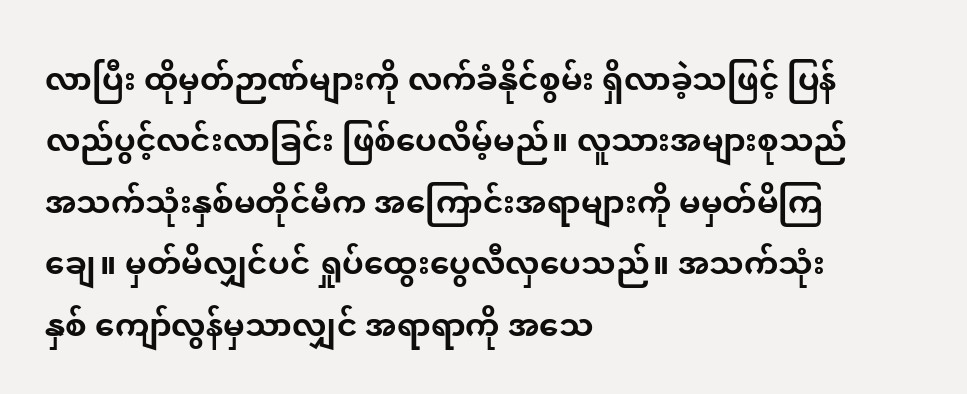လာပြီး ထိုမှတ်ဉာဏ်များကို လက်ခံနိုင်စွမ်း ရှိလာခဲ့သဖြင့် ပြန်လည်ပွင့်လင်းလာခြင်း ဖြစ်ပေလိမ့်မည်။ လူသားအများစုသည် အသက်သုံးနှစ်မတိုင်မီက အကြောင်းအရာများကို မမှတ်မိကြချေ။ မှတ်မိလျှင်ပင် ရှုပ်ထွေးပွေလီလှပေသည်။ အသက်သုံးနှစ် ကျော်လွန်မှသာလျှင် အရာရာကို အသေ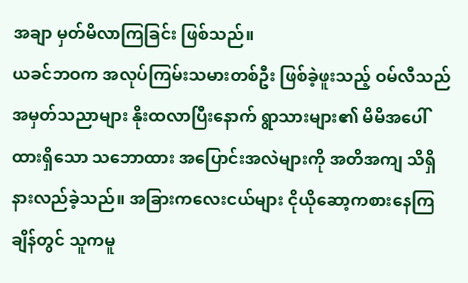အချာ မှတ်မိလာကြခြင်း ဖြစ်သည်။
ယခင်ဘဝက အလုပ်ကြမ်းသမားတစ်ဦး ဖြစ်ခဲ့ဖူးသည့် ဝမ်လီသည် အမှတ်သညာများ နိုးထလာပြီးနောက် ရွာသားများ၏ မိမိအပေါ် ထားရှိသော သဘောထား အပြောင်းအလဲများကို အတိအကျ သိရှိနားလည်ခဲ့သည်။ အခြားကလေးငယ်များ ငိုယိုဆော့ကစားနေကြချိန်တွင် သူကမူ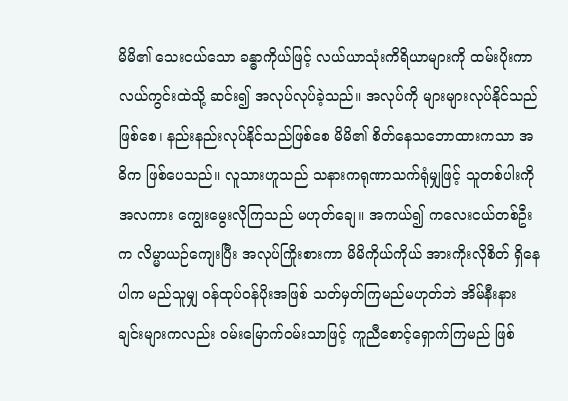မိမိ၏ သေးငယ်သော ခန္ဓာကိုယ်ဖြင့် လယ်ယာသုံးကိရိယာများကို ထမ်းပိုးကာ လယ်ကွင်းထဲသို့ ဆင်း၍ အလုပ်လုပ်ခဲ့သည်။ အလုပ်ကို များများလုပ်နိုင်သည်ဖြစ်စေ၊ နည်းနည်းလုပ်နိုင်သည်ဖြစ်စေ မိမိ၏ စိတ်နေသဘောထားကသာ အဓိက ဖြစ်ပေသည်။ လူသားဟူသည် သနားကရုဏာသက်ရုံမျှဖြင့် သူတစ်ပါးကို အလကား ကျွေးမွေးလိုကြသည် မဟုတ်ချေ။ အကယ်၍ ကလေးငယ်တစ်ဦးက လိမ္မာယဉ်ကျေးပြီး အလုပ်ကြိုးစားကာ မိမိကိုယ်ကိုယ် အားကိုးလိုစိတ် ရှိနေပါက မည်သူမျှ ဝန်ထုပ်ဝန်ပိုးအဖြစ် သတ်မှတ်ကြမည်မဟုတ်ဘဲ အိမ်နီးနားချင်းများကလည်း ဝမ်းမြောက်ဝမ်းသာဖြင့် ကူညီစောင့်ရှောက်ကြမည် ဖြစ်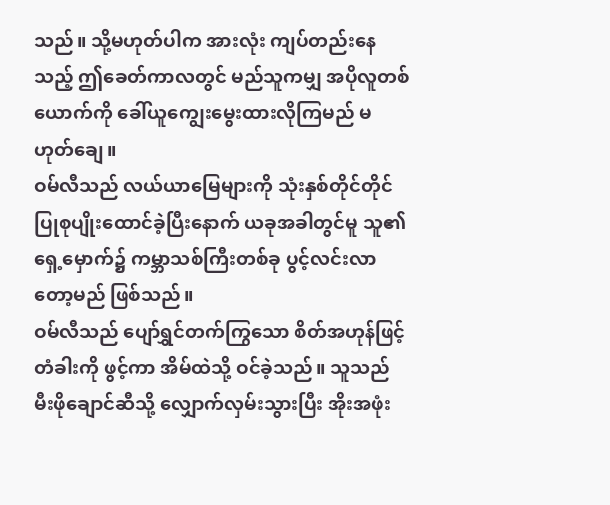သည်။ သို့မဟုတ်ပါက အားလုံး ကျပ်တည်းနေသည့် ဤခေတ်ကာလတွင် မည်သူကမျှ အပိုလူတစ်ယောက်ကို ခေါ်ယူကျွေးမွေးထားလိုကြမည် မဟုတ်ချေ။
ဝမ်လီသည် လယ်ယာမြေများကို သုံးနှစ်တိုင်တိုင် ပြုစုပျိုးထောင်ခဲ့ပြီးနောက် ယခုအခါတွင်မူ သူ၏ ရှေ့မှောက်၌ ကမ္ဘာသစ်ကြီးတစ်ခု ပွင့်လင်းလာတော့မည် ဖြစ်သည်။
ဝမ်လီသည် ပျော်ရွှင်တက်ကြွသော စိတ်အဟုန်ဖြင့် တံခါးကို ဖွင့်ကာ အိမ်ထဲသို့ ဝင်ခဲ့သည်။ သူသည် မီးဖိုချောင်ဆီသို့ လျှောက်လှမ်းသွားပြီး အိုးအဖုံး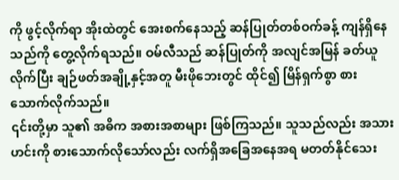ကို ဖွင့်လိုက်ရာ အိုးထဲတွင် အေးစက်နေသည့် ဆန်ပြုတ်တစ်ဝက်ခန့် ကျန်ရှိနေသည်ကို တွေ့လိုက်ရသည်။ ဝမ်လီသည် ဆန်ပြုတ်ကို အလျင်အမြန် ခတ်ယူလိုက်ပြီး ချဉ်ဖတ်အချို့နှင့်အတူ မီးဖိုဘေးတွင် ထိုင်၍ မြိန်ရှက်စွာ စားသောက်လိုက်သည်။
၎င်းတို့မှာ သူ၏ အဓိက အစားအစာများ ဖြစ်ကြသည်။ သူသည်လည်း အသားဟင်းကို စားသောက်လိုသော်လည်း လက်ရှိအခြေအနေအရ မတတ်နိုင်သေး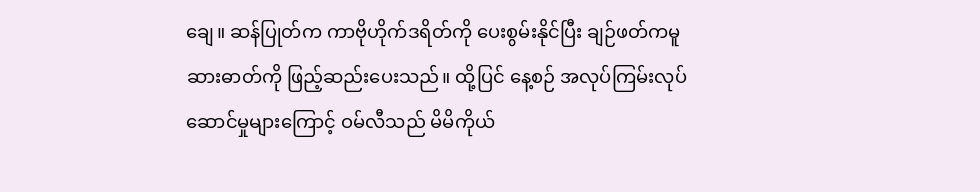ချေ။ ဆန်ပြုတ်က ကာဗိုဟိုက်ဒရိတ်ကို ပေးစွမ်းနိုင်ပြီး ချဉ်ဖတ်ကမူ ဆားဓာတ်ကို ဖြည့်ဆည်းပေးသည်။ ထို့ပြင် နေ့စဉ် အလုပ်ကြမ်းလုပ်ဆောင်မှုများကြောင့် ဝမ်လီသည် မိမိကိုယ်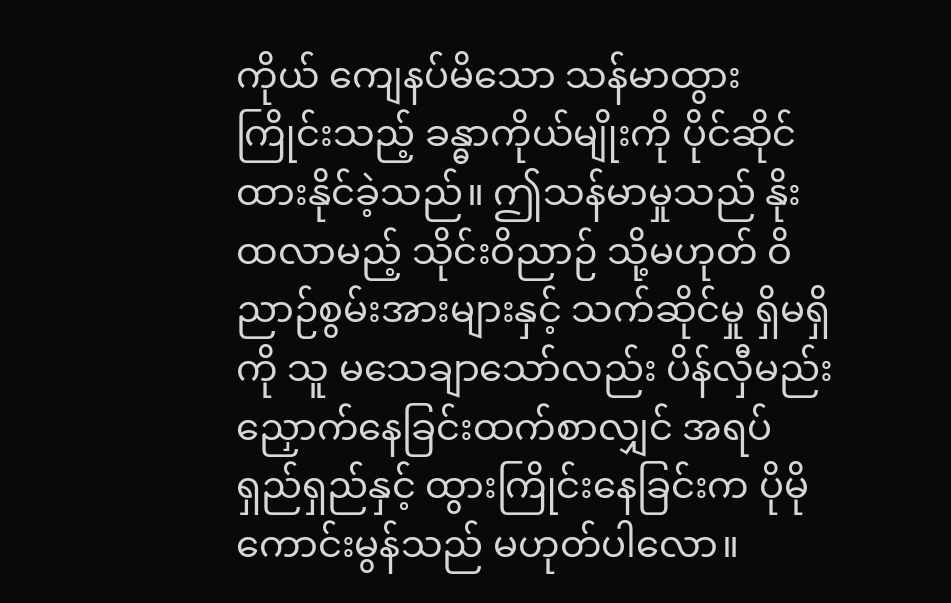ကိုယ် ကျေနပ်မိသော သန်မာထွားကြိုင်းသည့် ခန္ဓာကိုယ်မျိုးကို ပိုင်ဆိုင်ထားနိုင်ခဲ့သည်။ ဤသန်မာမှုသည် နိုးထလာမည့် သိုင်းဝိညာဉ် သို့မဟုတ် ဝိညာဉ်စွမ်းအားများနှင့် သက်ဆိုင်မှု ရှိမရှိကို သူ မသေချာသော်လည်း ပိန်လှီမည်းညှောက်နေခြင်းထက်စာလျှင် အရပ်ရှည်ရှည်နှင့် ထွားကြိုင်းနေခြင်းက ပိုမိုကောင်းမွန်သည် မဟုတ်ပါလော။